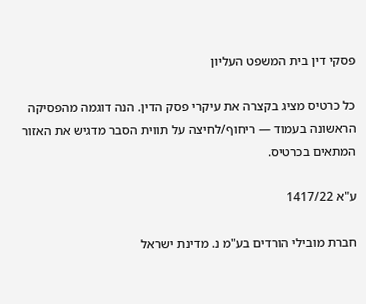פסקי דין בית המשפט העליון

כל כרטיס מציג בקצרה את עיקרי פסק הדין. הנה דוגמה מהפסיקה הראשונה בעמוד — ריחוף/לחיצה על תווית הסבר מדגיש את האזור המתאים בכרטיס.

ע"א 1417/22

חברת מובילי הורדים בע"מ נ. מדינת ישראל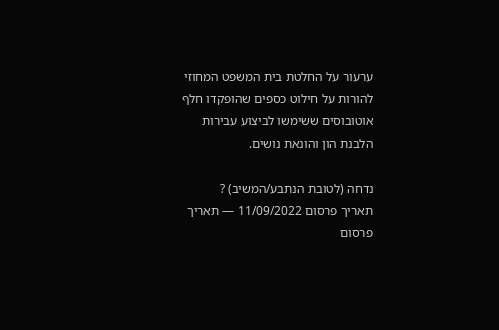ערעור על החלטת בית המשפט המחוזי להורות על חילוט כספים שהופקדו חלף אוטובוסים ששימשו לביצוע עבירות הלבנת הון והונאת נושים.

נדחה (לטובת הנתבע/המשיב) ?
תאריך פרסום 11/09/2022 — תאריך פרסום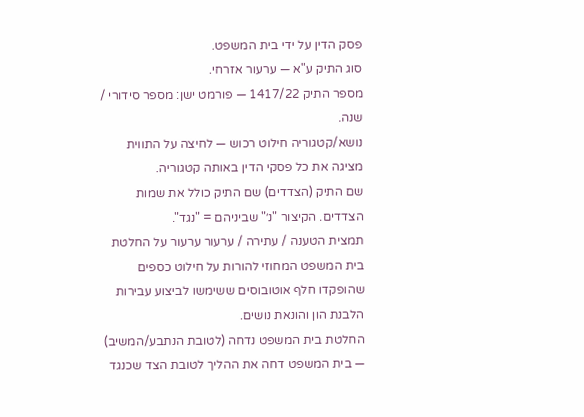פסק הדין על ידי בית המשפט.
סוג התיק ע"א — ערעור אזרחי.
מספר התיק 1417/22 — פורמט ישן: מספר סידורי / שנה.
נושא/קטגוריה חילוט רכוש — לחיצה על התווית מציגה את כל פסקי הדין באותה קטגוריה.
שם התיק (הצדדים) שם התיק כולל את שמות הצדדים. הקיצור "נ׳" שביניהם = "נגד".
תמצית הטענה / עתירה / ערעור ערעור על החלטת בית המשפט המחוזי להורות על חילוט כספים שהופקדו חלף אוטובוסים ששימשו לביצוע עבירות הלבנת הון והונאת נושים.
החלטת בית המשפט נדחה (לטובת הנתבע/המשיב) — בית המשפט דחה את ההליך לטובת הצד שכנגד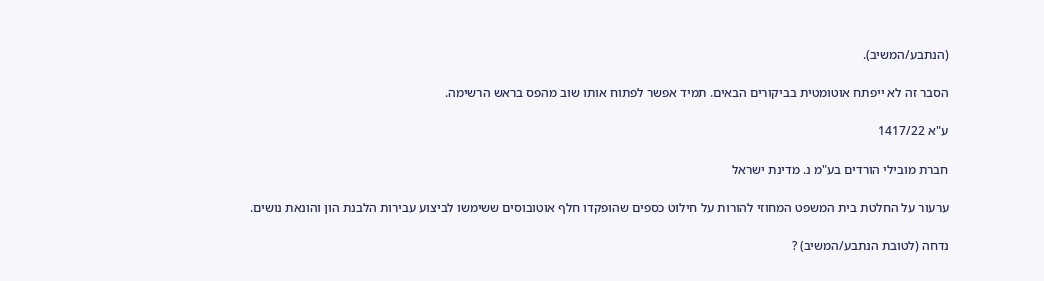(הנתבע/המשיב).

הסבר זה לא ייפתח אוטומטית בביקורים הבאים. תמיד אפשר לפתוח אותו שוב מהפס בראש הרשימה.

ע"א 1417/22

חברת מובילי הורדים בע"מ נ. מדינת ישראל

ערעור על החלטת בית המשפט המחוזי להורות על חילוט כספים שהופקדו חלף אוטובוסים ששימשו לביצוע עבירות הלבנת הון והונאת נושים.

נדחה (לטובת הנתבע/המשיב) ?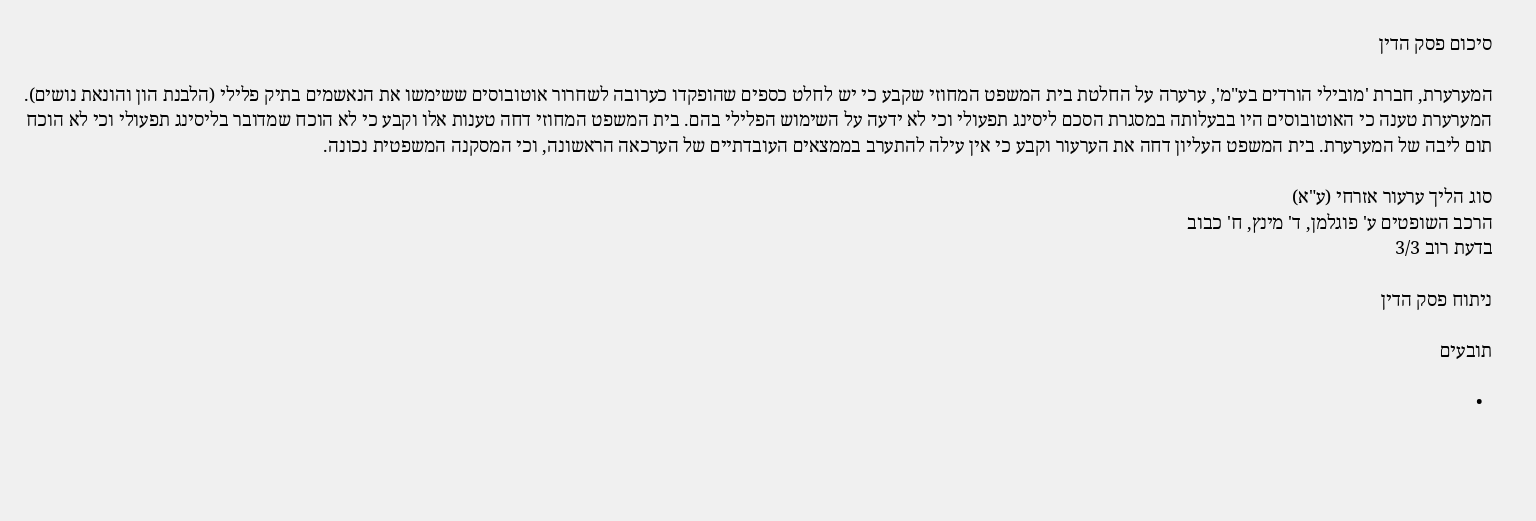סיכום פסק הדין

המערערת, חברת 'מובילי הורדים בע"מ', ערערה על החלטת בית המשפט המחוזי שקבע כי יש לחלט כספים שהופקדו כערובה לשחרור אוטובוסים ששימשו את הנאשמים בתיק פלילי (הלבנת הון והונאת נושים). המערערת טענה כי האוטובוסים היו בבעלותה במסגרת הסכם ליסינג תפעולי וכי לא ידעה על השימוש הפלילי בהם. בית המשפט המחוזי דחה טענות אלו וקבע כי לא הוכח שמדובר בליסינג תפעולי וכי לא הוכח תום ליבה של המערערת. בית המשפט העליון דחה את הערעור וקבע כי אין עילה להתערב בממצאים העובדתיים של הערכאה הראשונה, וכי המסקנה המשפטית נכונה.

סוג הליך ערעור אזרחי (ע"א)
הרכב השופטים ע' פוגלמן, ד' מינץ, ח' כבוב
בדעת רוב 3/3

ניתוח פסק הדין

תובעים

  •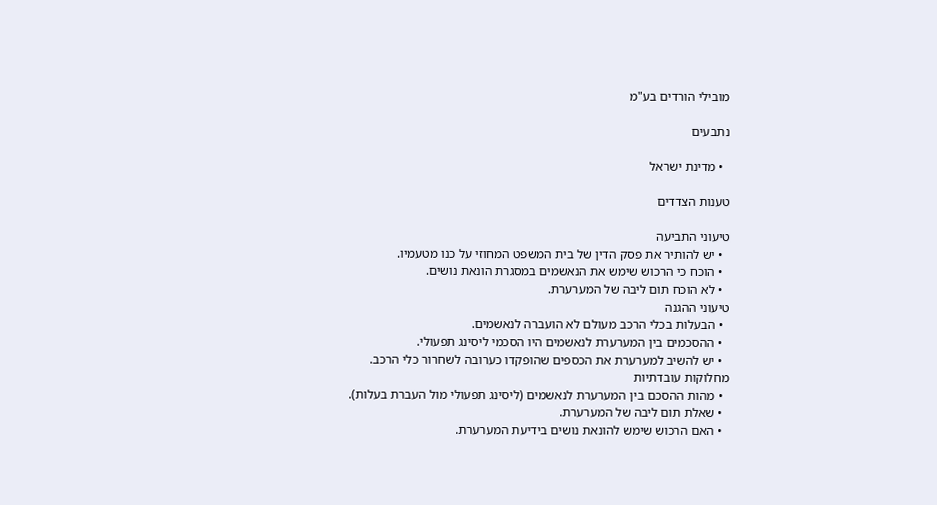מובילי הורדים בע"מ

נתבעים

  • מדינת ישראל

טענות הצדדים

טיעוני התביעה
  • יש להותיר את פסק הדין של בית המשפט המחוזי על כנו מטעמיו.
  • הוכח כי הרכוש שימש את הנאשמים במסגרת הונאת נושים.
  • לא הוכח תום ליבה של המערערת.
טיעוני ההגנה
  • הבעלות בכלי הרכב מעולם לא הועברה לנאשמים.
  • ההסכמים בין המערערת לנאשמים היו הסכמי ליסינג תפעולי.
  • יש להשיב למערערת את הכספים שהופקדו כערובה לשחרור כלי הרכב.
מחלוקות עובדתיות
  • מהות ההסכם בין המערערת לנאשמים (ליסינג תפעולי מול העברת בעלות).
  • שאלת תום ליבה של המערערת.
  • האם הרכוש שימש להונאת נושים בידיעת המערערת.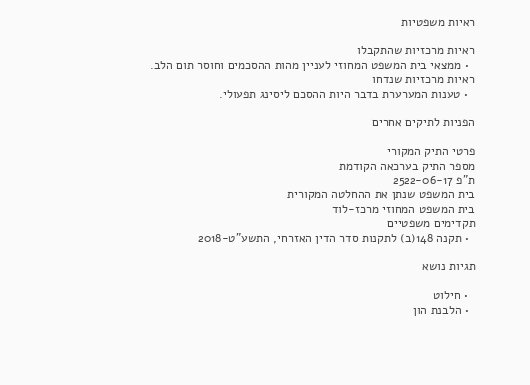ראיות משפטיות

ראיות מרכזיות שהתקבלו
  • ממצאי בית המשפט המחוזי לעניין מהות ההסכמים וחוסר תום הלב.
ראיות מרכזיות שנדחו
  • טענות המערערת בדבר היות ההסכם ליסינג תפעולי.

הפניות לתיקים אחרים

פרטי התיק המקורי
מספר התיק בערכאה הקודמת
ת"פ 2522-06-17
בית המשפט שנתן את ההחלטה המקורית
בית המשפט המחוזי מרכז-לוד
תקדימים משפטיים
  • תקנה 148(ב) לתקנות סדר הדין האזרחי, התשע"ט-2018

תגיות נושא

  • חילוט
  • הלבנת הון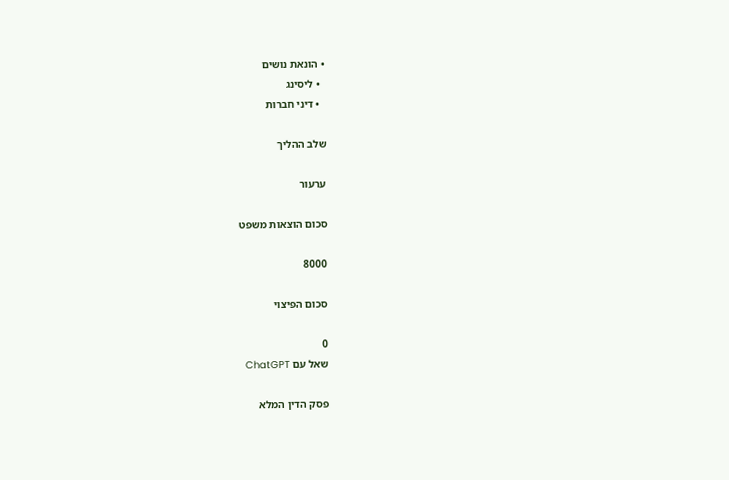• הונאת נושים
  • ליסינג
  • דיני חברות

שלב ההליך

ערעור

סכום הוצאות משפט

8000

סכום הפיצוי

0
שאל עם ChatGPT

פסק הדין המלא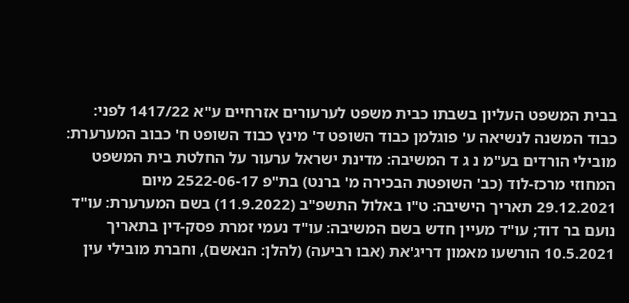בבית המשפט העליון בשבתו כבית משפט לערעורים אזרחיים ע"א 1417/22 לפני: כבוד המשנה לנשיאה ע' פוגלמן כבוד השופט ד' מינץ כבוד השופט ח' כבוב המערערת: מובילי הורדים בע"מ נ ג ד המשיבה: מדינת ישראל ערעור על החלטת בית המשפט המחוזי מרכז-לוד (כב' השופטת הבכירה מ' ברנט) בת"פ 2522-06-17 מיום 29.12.2021 תאריך הישיבה: ט"ו באלול התשפ"ב (11.9.2022) בשם המערערת: עו"ד נועם בר דוד; עו"ד מעיין חדש בשם המשיבה: עו"ד נעמי זמרת פסק-דין בתאריך 10.5.2021 הורשעו מאמון דריג'את (אבו רביעה) (להלן: הנאשם), וחברת מובילי עין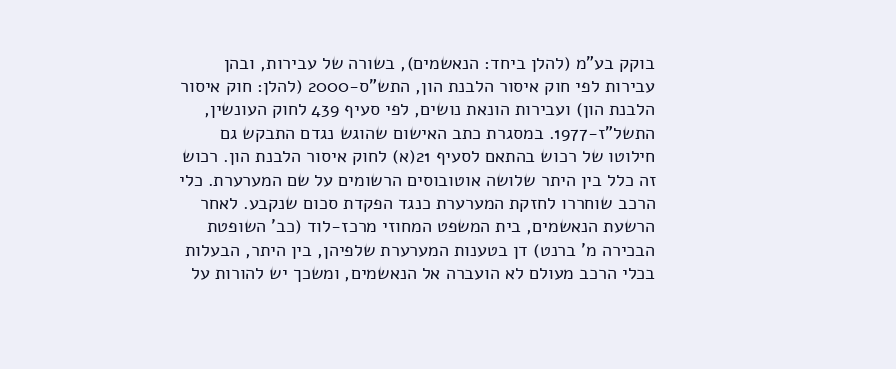בוקק בע"מ (להלן ביחד: הנאשמים), בשורה של עבירות, ובהן עבירות לפי חוק איסור הלבנת הון, התש"ס-2000 (להלן: חוק איסור הלבנת הון) ועבירות הונאת נושים, לפי סעיף 439 לחוק העונשין, התשל"ז-1977. במסגרת כתב האישום שהוגש נגדם התבקש גם חילוטו של רכוש בהתאם לסעיף 21(א) לחוק איסור הלבנת הון. רכוש זה כלל בין היתר שלושה אוטובוסים הרשומים על שם המערערת. כלי הרכב שוחררו לחזקת המערערת כנגד הפקדת סכום שנקבע. לאחר הרשעת הנאשמים, בית המשפט המחוזי מרכז-לוד (כב' השופטת הבכירה מ' ברנט) דן בטענות המערערת שלפיהן, בין היתר, הבעלות בכלי הרכב מעולם לא הועברה אל הנאשמים, ומשכך יש להורות על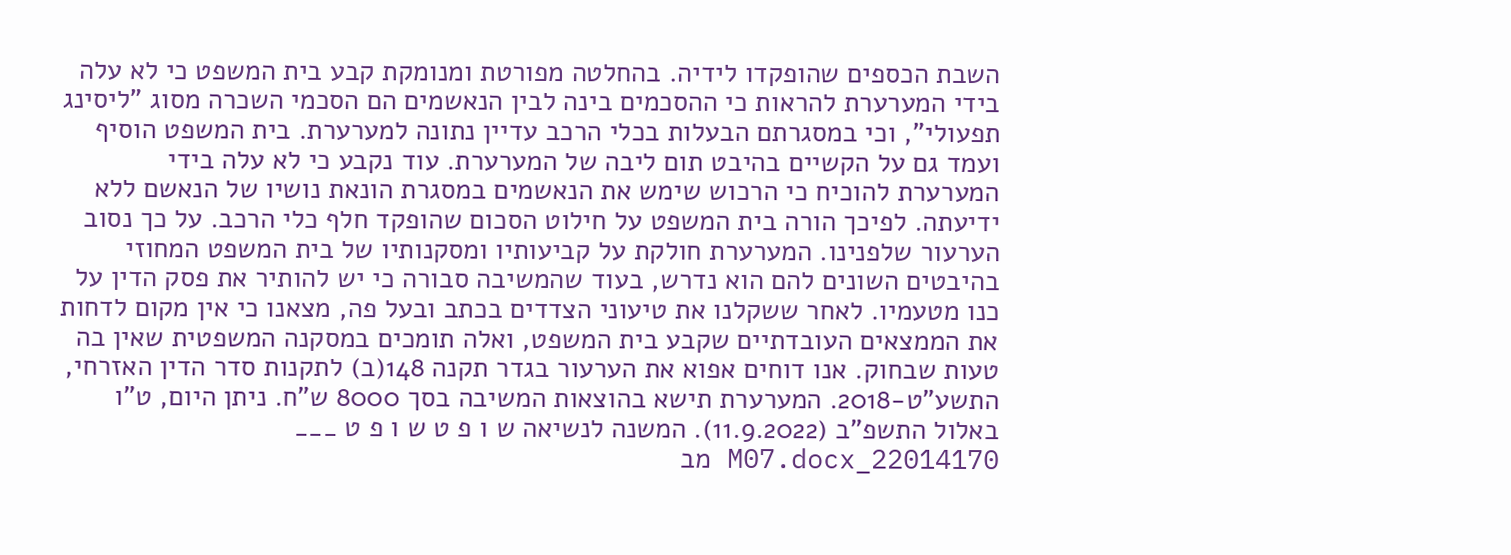השבת הכספים שהופקדו לידיה. בהחלטה מפורטת ומנומקת קבע בית המשפט כי לא עלה בידי המערערת להראות כי ההסכמים בינה לבין הנאשמים הם הסכמי השכרה מסוג "ליסינג תפעולי", וכי במסגרתם הבעלות בכלי הרכב עדיין נתונה למערערת. בית המשפט הוסיף ועמד גם על הקשיים בהיבט תום ליבה של המערערת. עוד נקבע כי לא עלה בידי המערערת להוכיח כי הרכוש שימש את הנאשמים במסגרת הונאת נושיו של הנאשם ללא ידיעתה. לפיכך הורה בית המשפט על חילוט הסכום שהופקד חלף כלי הרכב. על כך נסוב הערעור שלפנינו. המערערת חולקת על קביעותיו ומסקנותיו של בית המשפט המחוזי בהיבטים השונים להם הוא נדרש, בעוד שהמשיבה סבורה כי יש להותיר את פסק הדין על כנו מטעמיו. לאחר ששקלנו את טיעוני הצדדים בכתב ובעל פה, מצאנו כי אין מקום לדחות את הממצאים העובדתיים שקבע בית המשפט, ואלה תומכים במסקנה המשפטית שאין בה טעות שבחוק. אנו דוחים אפוא את הערעור בגדר תקנה 148(ב) לתקנות סדר הדין האזרחי, התשע"ט-2018. המערערת תישא בהוצאות המשיבה בסך 8000 ש"ח. ניתן היום, ט"ו באלול התשפ"ב (11.9.2022). המשנה לנשיאה ש ו פ ט ש ו פ ט ___ 22014170_M07.docx מב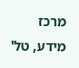מרכז מידע, טל'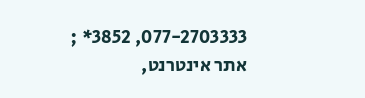077-2703333, 3852* ; אתר אינטרנט,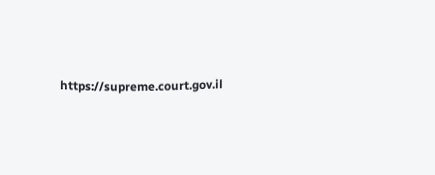https://supreme.court.gov.il